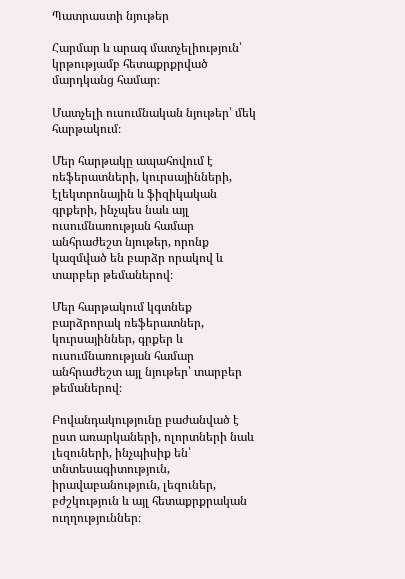Պատրաստի նյութեր

Հարմար և արագ մատչելիություն՝ կրթությամբ հետաքրքրված մարդկանց համար։

Մատչելի ուսումնական նյութեր՝ մեկ հարթակում։

Մեր հարթակը ապահովում է ռեֆերատների, կուրսայինների, էլեկտրոնային և ֆիզիկական գրքերի, ինչպես նաև այլ ուսումնառության համար անհրաժեշտ նյութեր, որոնք կազմված են բարձր որակով և տարբեր թեմաներով։

Մեր հարթակում կգտնեք բարձրորակ ռեֆերատներ, կուրսայիններ, գրքեր և ուսումնառության համար անհրաժեշտ այլ նյութեր՝ տարբեր թեմաներով։

Բովանդակությունը բաժանված է ըստ առարկաների, ոլորտների նաև լեզուների, ինչպիսիք են՝ տնտեսագիտություն, իրավաբանություն, լեզուներ, բժշկություն և այլ հետաքրքրական ուղղություններ։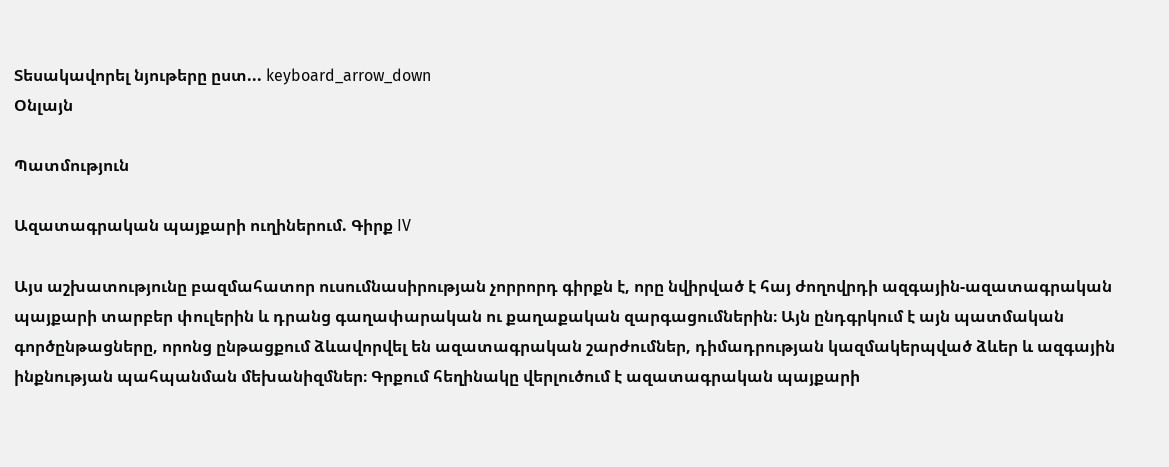Տեսակավորել նյութերը ըստ... keyboard_arrow_down
Օնլայն

Պատմություն

Ազատագրական պայքարի ուղիներում. Գիրք IV

Այս աշխատությունը բազմահատոր ուսումնասիրության չորրորդ գիրքն է, որը նվիրված է հայ ժողովրդի ազգային-ազատագրական պայքարի տարբեր փուլերին և դրանց գաղափարական ու քաղաքական զարգացումներին։ Այն ընդգրկում է այն պատմական գործընթացները, որոնց ընթացքում ձևավորվել են ազատագրական շարժումներ, դիմադրության կազմակերպված ձևեր և ազգային ինքնության պահպանման մեխանիզմներ։ Գրքում հեղինակը վերլուծում է ազատագրական պայքարի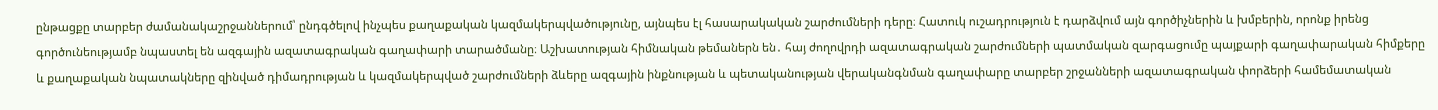ընթացքը տարբեր ժամանակաշրջաններում՝ ընդգծելով ինչպես քաղաքական կազմակերպվածությունը, այնպես էլ հասարակական շարժումների դերը։ Հատուկ ուշադրություն է դարձվում այն գործիչներին և խմբերին, որոնք իրենց գործունեությամբ նպաստել են ազգային ազատագրական գաղափարի տարածմանը։ Աշխատության հիմնական թեմաներն են․ հայ ժողովրդի ազատագրական շարժումների պատմական զարգացումը պայքարի գաղափարական հիմքերը և քաղաքական նպատակները զինված դիմադրության և կազմակերպված շարժումների ձևերը ազգային ինքնության և պետականության վերականգնման գաղափարը տարբեր շրջանների ազատագրական փորձերի համեմատական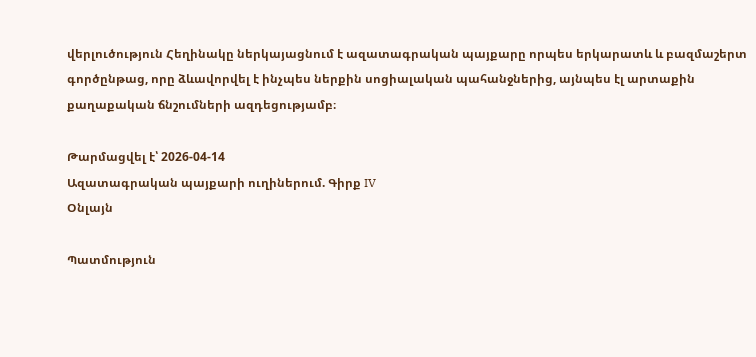վերլուծություն Հեղինակը ներկայացնում է ազատագրական պայքարը որպես երկարատև և բազմաշերտ գործընթաց, որը ձևավորվել է ինչպես ներքին սոցիալական պահանջներից, այնպես էլ արտաքին քաղաքական ճնշումների ազդեցությամբ։

Թարմացվել է՝ 2026-04-14
Ազատագրական պայքարի ուղիներում. Գիրք IV
Օնլայն

Պատմություն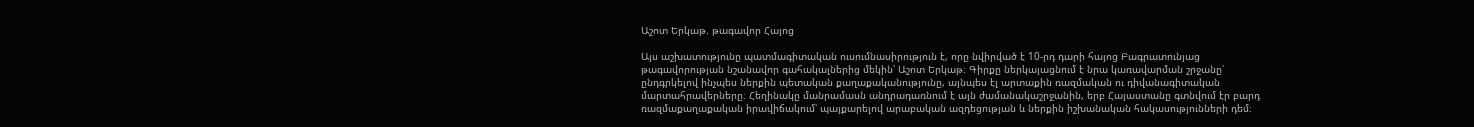Աշոտ Երկաթ. թագավոր Հայոց

Այս աշխատությունը պատմագիտական ուսումնասիրություն է, որը նվիրված է 10-րդ դարի հայոց Բագրատունյաց թագավորության նշանավոր գահակալներից մեկին՝ Աշոտ Երկաթ։ Գիրքը ներկայացնում է նրա կառավարման շրջանը՝ ընդգրկելով ինչպես ներքին պետական քաղաքականությունը, այնպես էլ արտաքին ռազմական ու դիվանագիտական մարտահրավերները։ Հեղինակը մանրամասն անդրադառնում է այն ժամանակաշրջանին, երբ Հայաստանը գտնվում էր բարդ ռազմաքաղաքական իրավիճակում՝ պայքարելով արաբական ազդեցության և ներքին իշխանական հակասությունների դեմ։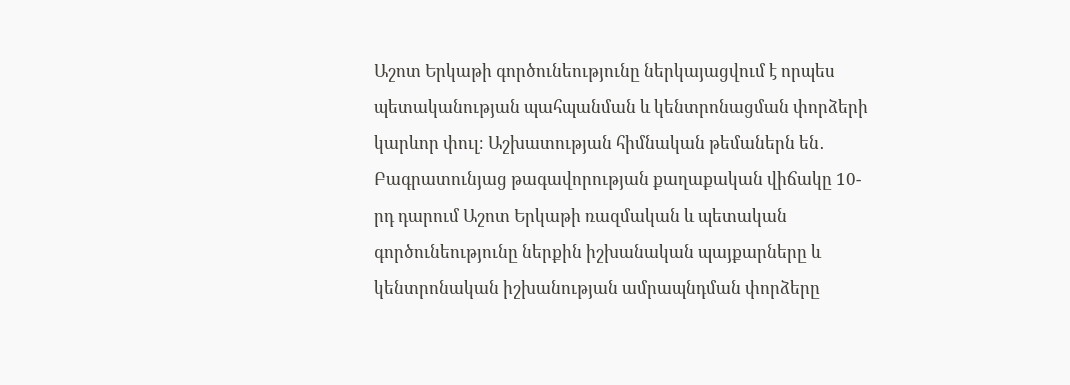Աշոտ Երկաթի գործունեությունը ներկայացվում է որպես պետականության պահպանման և կենտրոնացման փորձերի կարևոր փուլ։ Աշխատության հիմնական թեմաներն են․ Բագրատունյաց թագավորության քաղաքական վիճակը 10-րդ դարում Աշոտ Երկաթի ռազմական և պետական գործունեությունը ներքին իշխանական պայքարները և կենտրոնական իշխանության ամրապնդման փորձերը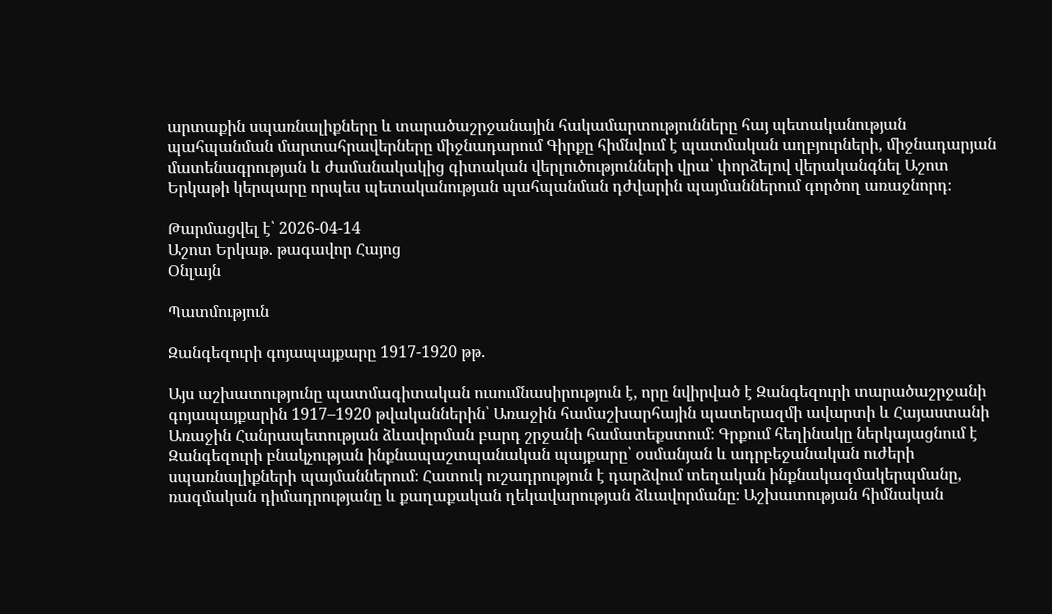արտաքին սպառնալիքները և տարածաշրջանային հակամարտությունները հայ պետականության պահպանման մարտահրավերները միջնադարում Գիրքը հիմնվում է պատմական աղբյուրների, միջնադարյան մատենագրության և ժամանակակից գիտական վերլուծությունների վրա՝ փորձելով վերականգնել Աշոտ Երկաթի կերպարը որպես պետականության պահպանման դժվարին պայմաններում գործող առաջնորդ։

Թարմացվել է՝ 2026-04-14
Աշոտ Երկաթ. թագավոր Հայոց
Օնլայն

Պատմություն

Զանգեզուրի գոյապայքարը 1917-1920 թթ.

Այս աշխատությունը պատմագիտական ուսումնասիրություն է, որը նվիրված է Զանգեզուրի տարածաշրջանի գոյապայքարին 1917–1920 թվականներին՝ Առաջին համաշխարհային պատերազմի ավարտի և Հայաստանի Առաջին Հանրապետության ձևավորման բարդ շրջանի համատեքստում։ Գրքում հեղինակը ներկայացնում է Զանգեզուրի բնակչության ինքնապաշտպանական պայքարը՝ օսմանյան և ադրբեջանական ուժերի սպառնալիքների պայմաններում։ Հատուկ ուշադրություն է դարձվում տեղական ինքնակազմակերպմանը, ռազմական դիմադրությանը և քաղաքական ղեկավարության ձևավորմանը։ Աշխատության հիմնական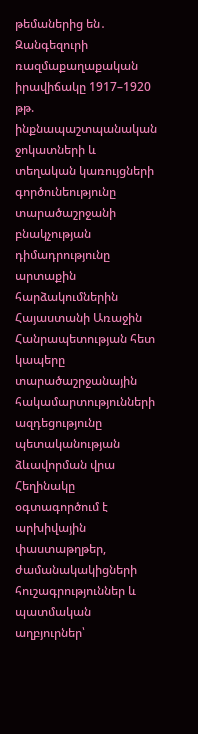թեմաներից են․ Զանգեզուրի ռազմաքաղաքական իրավիճակը 1917–1920 թթ. ինքնապաշտպանական ջոկատների և տեղական կառույցների գործունեությունը տարածաշրջանի բնակչության դիմադրությունը արտաքին հարձակումներին Հայաստանի Առաջին Հանրապետության հետ կապերը տարածաշրջանային հակամարտությունների ազդեցությունը պետականության ձևավորման վրա Հեղինակը օգտագործում է արխիվային փաստաթղթեր, ժամանակակիցների հուշագրություններ և պատմական աղբյուրներ՝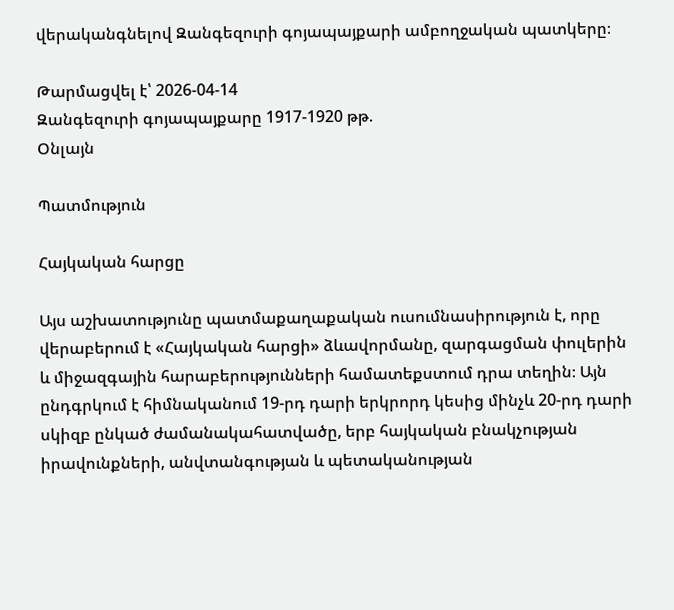վերականգնելով Զանգեզուրի գոյապայքարի ամբողջական պատկերը։

Թարմացվել է՝ 2026-04-14
Զանգեզուրի գոյապայքարը 1917-1920 թթ.
Օնլայն

Պատմություն

Հայկական հարցը

Այս աշխատությունը պատմաքաղաքական ուսումնասիրություն է, որը վերաբերում է «Հայկական հարցի» ձևավորմանը, զարգացման փուլերին և միջազգային հարաբերությունների համատեքստում դրա տեղին։ Այն ընդգրկում է հիմնականում 19-րդ դարի երկրորդ կեսից մինչև 20-րդ դարի սկիզբ ընկած ժամանակահատվածը, երբ հայկական բնակչության իրավունքների, անվտանգության և պետականության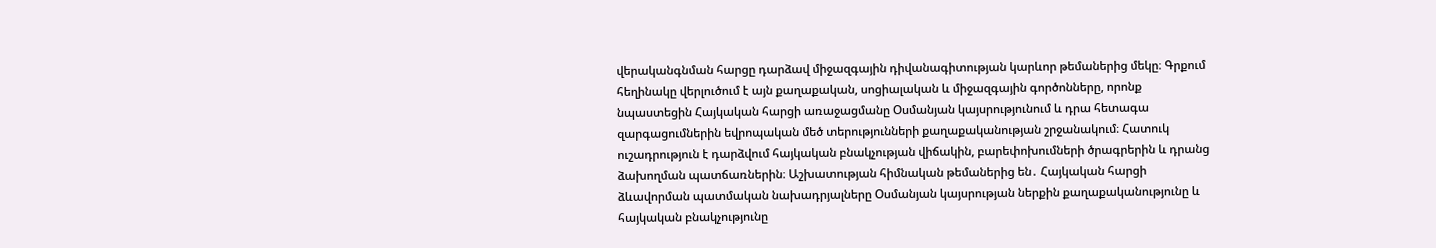վերականգնման հարցը դարձավ միջազգային դիվանագիտության կարևոր թեմաներից մեկը։ Գրքում հեղինակը վերլուծում է այն քաղաքական, սոցիալական և միջազգային գործոնները, որոնք նպաստեցին Հայկական հարցի առաջացմանը Օսմանյան կայսրությունում և դրա հետագա զարգացումներին եվրոպական մեծ տերությունների քաղաքականության շրջանակում։ Հատուկ ուշադրություն է դարձվում հայկական բնակչության վիճակին, բարեփոխումների ծրագրերին և դրանց ձախողման պատճառներին։ Աշխատության հիմնական թեմաներից են․ Հայկական հարցի ձևավորման պատմական նախադրյալները Օսմանյան կայսրության ներքին քաղաքականությունը և հայկական բնակչությունը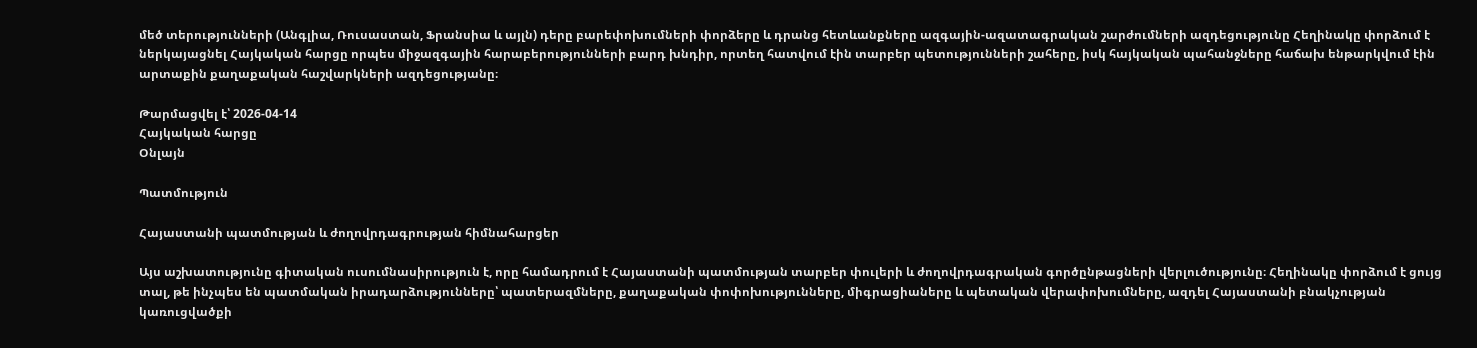մեծ տերությունների (Անգլիա, Ռուսաստան, Ֆրանսիա և այլն) դերը բարեփոխումների փորձերը և դրանց հետևանքները ազգային-ազատագրական շարժումների ազդեցությունը Հեղինակը փորձում է ներկայացնել Հայկական հարցը որպես միջազգային հարաբերությունների բարդ խնդիր, որտեղ հատվում էին տարբեր պետությունների շահերը, իսկ հայկական պահանջները հաճախ ենթարկվում էին արտաքին քաղաքական հաշվարկների ազդեցությանը։

Թարմացվել է՝ 2026-04-14
Հայկական հարցը
Օնլայն

Պատմություն

Հայաստանի պատմության և ժողովրդագրության հիմնահարցեր

Այս աշխատությունը գիտական ուսումնասիրություն է, որը համադրում է Հայաստանի պատմության տարբեր փուլերի և ժողովրդագրական գործընթացների վերլուծությունը։ Հեղինակը փորձում է ցույց տալ, թե ինչպես են պատմական իրադարձությունները՝ պատերազմները, քաղաքական փոփոխությունները, միգրացիաները և պետական վերափոխումները, ազդել Հայաստանի բնակչության կառուցվածքի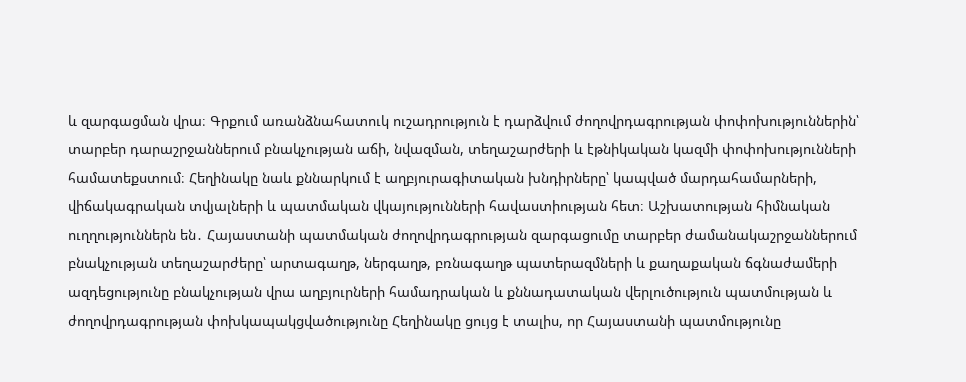և զարգացման վրա։ Գրքում առանձնահատուկ ուշադրություն է դարձվում ժողովրդագրության փոփոխություններին՝ տարբեր դարաշրջաններում բնակչության աճի, նվազման, տեղաշարժերի և էթնիկական կազմի փոփոխությունների համատեքստում։ Հեղինակը նաև քննարկում է աղբյուրագիտական խնդիրները՝ կապված մարդահամարների, վիճակագրական տվյալների և պատմական վկայությունների հավաստիության հետ։ Աշխատության հիմնական ուղղություններն են․ Հայաստանի պատմական ժողովրդագրության զարգացումը տարբեր ժամանակաշրջաններում բնակչության տեղաշարժերը՝ արտագաղթ, ներգաղթ, բռնագաղթ պատերազմների և քաղաքական ճգնաժամերի ազդեցությունը բնակչության վրա աղբյուրների համադրական և քննադատական վերլուծություն պատմության և ժողովրդագրության փոխկապակցվածությունը Հեղինակը ցույց է տալիս, որ Հայաստանի պատմությունը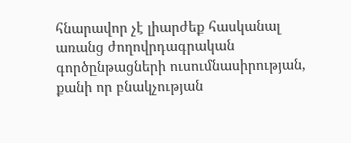հնարավոր չէ լիարժեք հասկանալ առանց ժողովրդագրական գործընթացների ուսումնասիրության, քանի որ բնակչության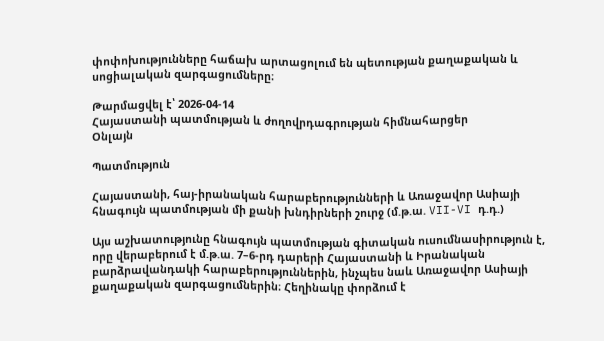փոփոխությունները հաճախ արտացոլում են պետության քաղաքական և սոցիալական զարգացումները։

Թարմացվել է՝ 2026-04-14
Հայաստանի պատմության և ժողովրդագրության հիմնահարցեր
Օնլայն

Պատմություն

Հայաստանի, հայ-իրանական հարաբերությունների և Առաջավոր Ասիայի հնագույն պատմության մի քանի խնդիրների շուրջ (մ.թ.ա. VII-VI դ.դ.)

Այս աշխատությունը հնագույն պատմության գիտական ուսումնասիրություն է, որը վերաբերում է մ.թ.ա. 7–6-րդ դարերի Հայաստանի և Իրանական բարձրավանդակի հարաբերություններին, ինչպես նաև Առաջավոր Ասիայի քաղաքական զարգացումներին։ Հեղինակը փորձում է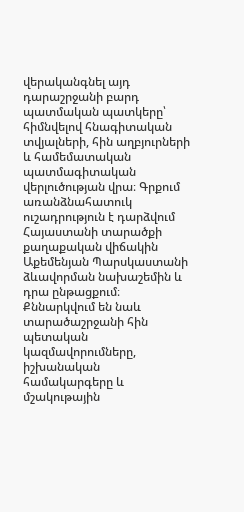վերականգնել այդ դարաշրջանի բարդ պատմական պատկերը՝ հիմնվելով հնագիտական տվյալների, հին աղբյուրների և համեմատական պատմագիտական վերլուծության վրա։ Գրքում առանձնահատուկ ուշադրություն է դարձվում Հայաստանի տարածքի քաղաքական վիճակին Աքեմենյան Պարսկաստանի ձևավորման նախաշեմին և դրա ընթացքում։ Քննարկվում են նաև տարածաշրջանի հին պետական կազմավորումները, իշխանական համակարգերը և մշակութային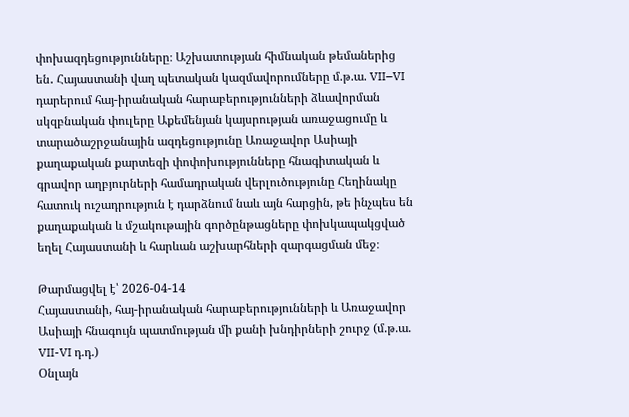փոխազդեցությունները։ Աշխատության հիմնական թեմաներից են․ Հայաստանի վաղ պետական կազմավորումները մ.թ.ա. VII–VI դարերում հայ-իրանական հարաբերությունների ձևավորման սկզբնական փուլերը Աքեմենյան կայսրության առաջացումը և տարածաշրջանային ազդեցությունը Առաջավոր Ասիայի քաղաքական քարտեզի փոփոխությունները հնագիտական և գրավոր աղբյուրների համադրական վերլուծությունը Հեղինակը հատուկ ուշադրություն է դարձնում նաև այն հարցին, թե ինչպես են քաղաքական և մշակութային գործընթացները փոխկապակցված եղել Հայաստանի և հարևան աշխարհների զարգացման մեջ։

Թարմացվել է՝ 2026-04-14
Հայաստանի, հայ-իրանական հարաբերությունների և Առաջավոր Ասիայի հնագույն պատմության մի քանի խնդիրների շուրջ (մ.թ.ա. VII-VI դ.դ.)
Օնլայն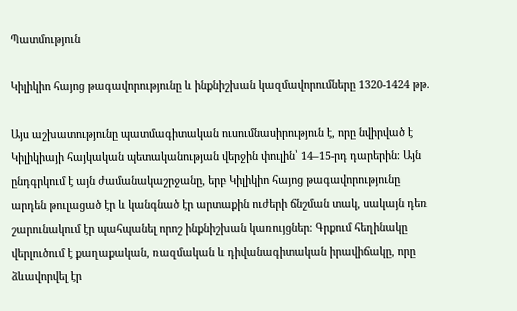Պատմություն

Կիլիկիո հայոց թագավորությունը և ինքնիշխան կազմավորումները 1320-1424 թթ.

Այս աշխատությունը պատմագիտական ուսումնասիրություն է, որը նվիրված է Կիլիկիայի հայկական պետականության վերջին փուլին՝ 14–15-րդ դարերին։ Այն ընդգրկում է այն ժամանակաշրջանը, երբ Կիլիկիո հայոց թագավորությունը արդեն թուլացած էր և կանգնած էր արտաքին ուժերի ճնշման տակ, սակայն դեռ շարունակում էր պահպանել որոշ ինքնիշխան կառույցներ։ Գրքում հեղինակը վերլուծում է քաղաքական, ռազմական և դիվանագիտական իրավիճակը, որը ձևավորվել էր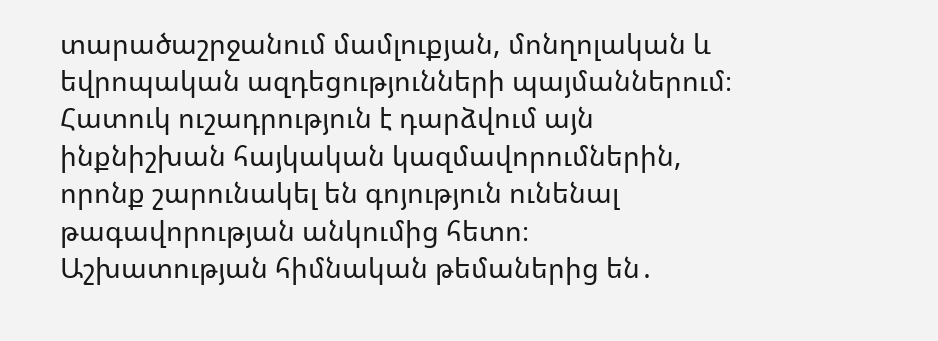տարածաշրջանում մամլուքյան, մոնղոլական և եվրոպական ազդեցությունների պայմաններում։ Հատուկ ուշադրություն է դարձվում այն ինքնիշխան հայկական կազմավորումներին, որոնք շարունակել են գոյություն ունենալ թագավորության անկումից հետո։ Աշխատության հիմնական թեմաներից են․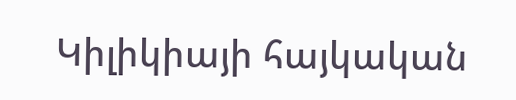Կիլիկիայի հայկական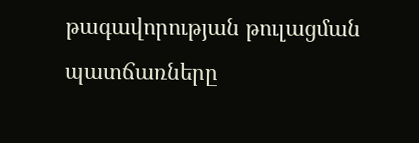թագավորության թուլացման պատճառները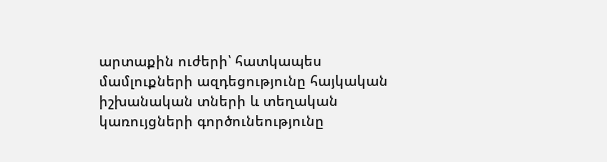արտաքին ուժերի՝ հատկապես մամլուքների ազդեցությունը հայկական իշխանական տների և տեղական կառույցների գործունեությունը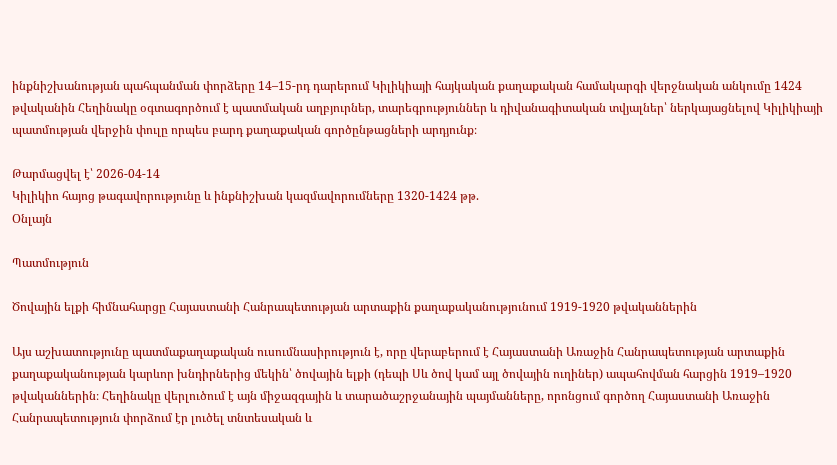ինքնիշխանության պահպանման փորձերը 14–15-րդ դարերում Կիլիկիայի հայկական քաղաքական համակարգի վերջնական անկումը 1424 թվականին Հեղինակը օգտագործում է պատմական աղբյուրներ, տարեգրություններ և դիվանագիտական տվյալներ՝ ներկայացնելով Կիլիկիայի պատմության վերջին փուլը որպես բարդ քաղաքական գործընթացների արդյունք։

Թարմացվել է՝ 2026-04-14
Կիլիկիո հայոց թագավորությունը և ինքնիշխան կազմավորումները 1320-1424 թթ.
Օնլայն

Պատմություն

Ծովային ելքի հիմնահարցը Հայաստանի Հանրապետության արտաքին քաղաքականությունում 1919-1920 թվականներին

Այս աշխատությունը պատմաքաղաքական ուսումնասիրություն է, որը վերաբերում է Հայաստանի Առաջին Հանրապետության արտաքին քաղաքականության կարևոր խնդիրներից մեկին՝ ծովային ելքի (դեպի Սև ծով կամ այլ ծովային ուղիներ) ապահովման հարցին 1919–1920 թվականներին։ Հեղինակը վերլուծում է այն միջազգային և տարածաշրջանային պայմանները, որոնցում գործող Հայաստանի Առաջին Հանրապետություն փորձում էր լուծել տնտեսական և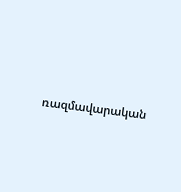ռազմավարական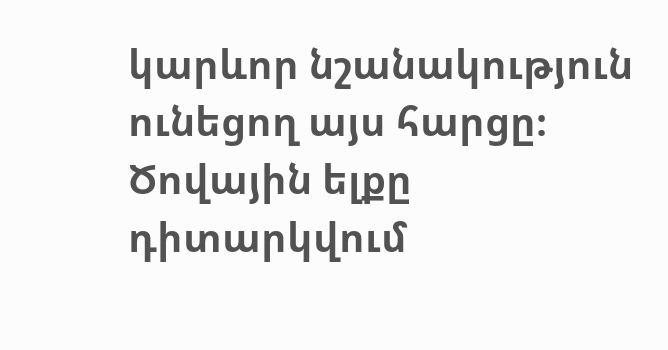կարևոր նշանակություն ունեցող այս հարցը։ Ծովային ելքը դիտարկվում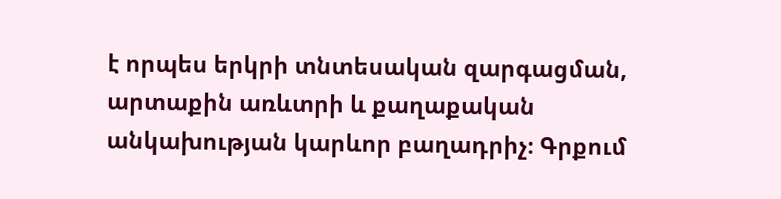է որպես երկրի տնտեսական զարգացման, արտաքին առևտրի և քաղաքական անկախության կարևոր բաղադրիչ։ Գրքում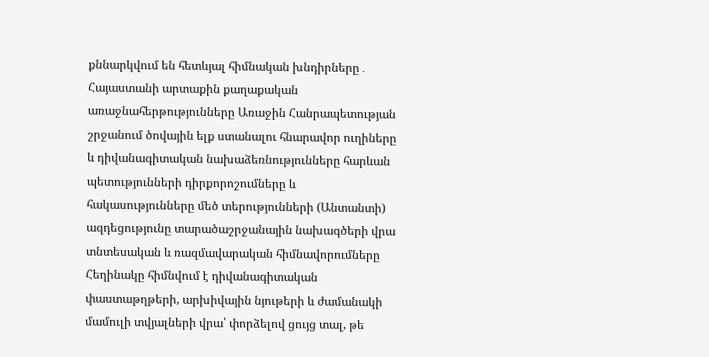քննարկվում են հետևյալ հիմնական խնդիրները․ Հայաստանի արտաքին քաղաքական առաջնահերթությունները Առաջին Հանրապետության շրջանում ծովային ելք ստանալու հնարավոր ուղիները և դիվանագիտական նախաձեռնությունները հարևան պետությունների դիրքորոշումները և հակասությունները մեծ տերությունների (Անտանտի) ազդեցությունը տարածաշրջանային նախագծերի վրա տնտեսական և ռազմավարական հիմնավորումները Հեղինակը հիմնվում է դիվանագիտական փաստաթղթերի, արխիվային նյութերի և ժամանակի մամուլի տվյալների վրա՝ փորձելով ցույց տալ, թե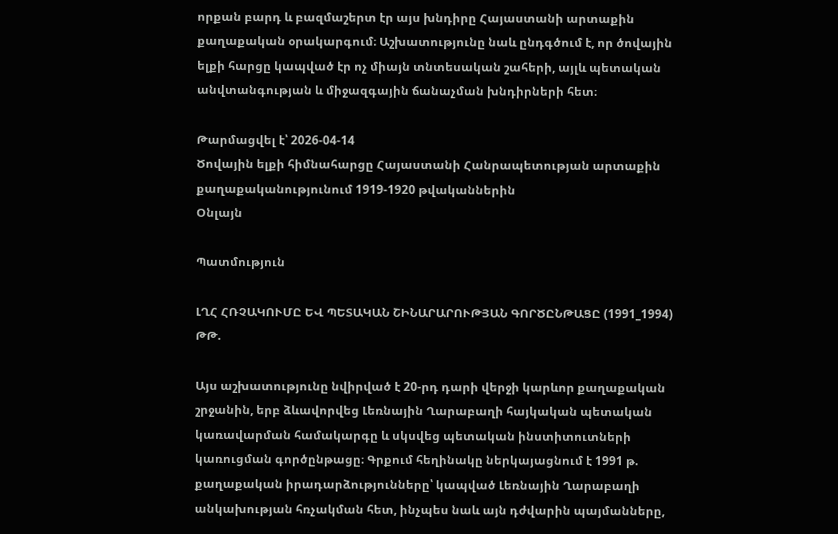որքան բարդ և բազմաշերտ էր այս խնդիրը Հայաստանի արտաքին քաղաքական օրակարգում։ Աշխատությունը նաև ընդգծում է, որ ծովային ելքի հարցը կապված էր ոչ միայն տնտեսական շահերի, այլև պետական անվտանգության և միջազգային ճանաչման խնդիրների հետ։

Թարմացվել է՝ 2026-04-14
Ծովային ելքի հիմնահարցը Հայաստանի Հանրապետության արտաքին քաղաքականությունում 1919-1920 թվականներին
Օնլայն

Պատմություն

ԼՂՀ ՀՌՉԱԿՈՒՄԸ ԵՎ ՊԵՏԱԿԱՆ ՇԻՆԱՐԱՐՈՒԹՅԱՆ ԳՈՐԾԸՆԹԱՑԸ (1991_1994) ԹԹ.

Այս աշխատությունը նվիրված է 20-րդ դարի վերջի կարևոր քաղաքական շրջանին, երբ ձևավորվեց Լեռնային Ղարաբաղի հայկական պետական կառավարման համակարգը և սկսվեց պետական ինստիտուտների կառուցման գործընթացը։ Գրքում հեղինակը ներկայացնում է 1991 թ. քաղաքական իրադարձությունները՝ կապված Լեռնային Ղարաբաղի անկախության հռչակման հետ, ինչպես նաև այն դժվարին պայմանները,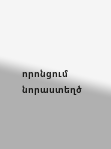որոնցում նորաստեղծ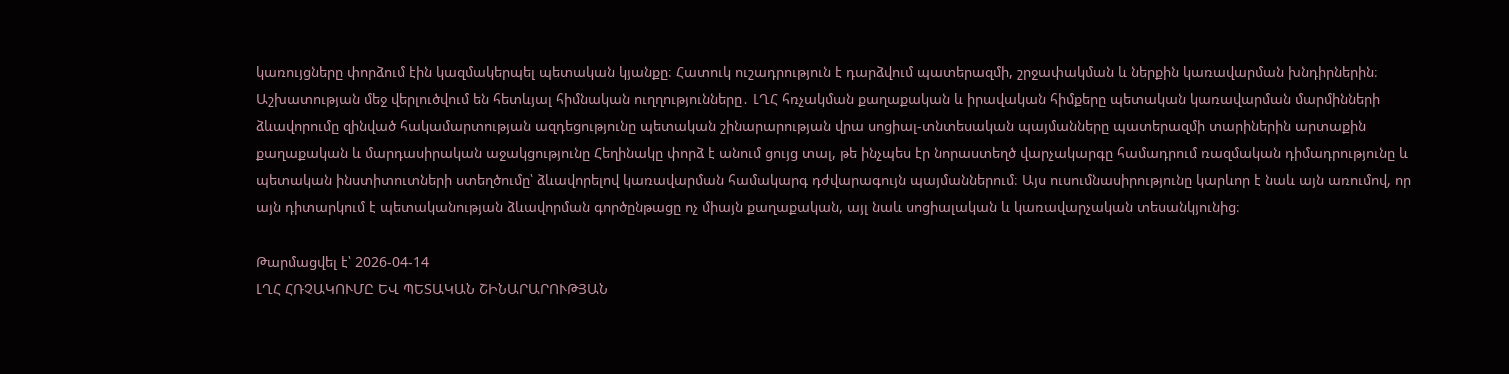կառույցները փորձում էին կազմակերպել պետական կյանքը։ Հատուկ ուշադրություն է դարձվում պատերազմի, շրջափակման և ներքին կառավարման խնդիրներին։ Աշխատության մեջ վերլուծվում են հետևյալ հիմնական ուղղությունները․ ԼՂՀ հռչակման քաղաքական և իրավական հիմքերը պետական կառավարման մարմինների ձևավորումը զինված հակամարտության ազդեցությունը պետական շինարարության վրա սոցիալ-տնտեսական պայմանները պատերազմի տարիներին արտաքին քաղաքական և մարդասիրական աջակցությունը Հեղինակը փորձ է անում ցույց տալ, թե ինչպես էր նորաստեղծ վարչակարգը համադրում ռազմական դիմադրությունը և պետական ինստիտուտների ստեղծումը՝ ձևավորելով կառավարման համակարգ դժվարագույն պայմաններում։ Այս ուսումնասիրությունը կարևոր է նաև այն առումով, որ այն դիտարկում է պետականության ձևավորման գործընթացը ոչ միայն քաղաքական, այլ նաև սոցիալական և կառավարչական տեսանկյունից։

Թարմացվել է՝ 2026-04-14
ԼՂՀ ՀՌՉԱԿՈՒՄԸ ԵՎ ՊԵՏԱԿԱՆ ՇԻՆԱՐԱՐՈՒԹՅԱՆ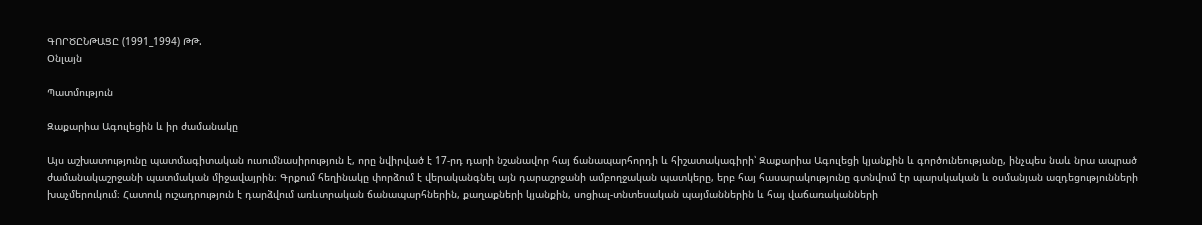ԳՈՐԾԸՆԹԱՑԸ (1991_1994) ԹԹ.
Օնլայն

Պատմություն

Զաքարիա Ագուլեցին և իր ժամանակը

Այս աշխատությունը պատմագիտական ուսումնասիրություն է, որը նվիրված է 17-րդ դարի նշանավոր հայ ճանապարհորդի և հիշատակագիրի՝ Զաքարիա Ագուլեցի կյանքին և գործունեությանը, ինչպես նաև նրա ապրած ժամանակաշրջանի պատմական միջավայրին։ Գրքում հեղինակը փորձում է վերականգնել այն դարաշրջանի ամբողջական պատկերը, երբ հայ հասարակությունը գտնվում էր պարսկական և օսմանյան ազդեցությունների խաչմերուկում։ Հատուկ ուշադրություն է դարձվում առևտրական ճանապարհներին, քաղաքների կյանքին, սոցիալ-տնտեսական պայմաններին և հայ վաճառականների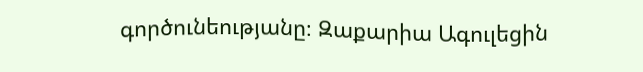գործունեությանը։ Զաքարիա Ագուլեցին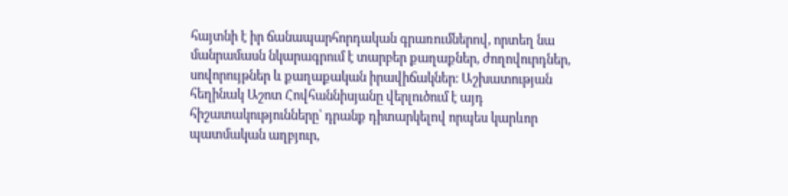հայտնի է իր ճանապարհորդական գրառումներով, որտեղ նա մանրամասն նկարագրում է տարբեր քաղաքներ, ժողովուրդներ, սովորույթներ և քաղաքական իրավիճակներ։ Աշխատության հեղինակ Աշոտ Հովհաննիսյանը վերլուծում է այդ հիշատակությունները՝ դրանք դիտարկելով որպես կարևոր պատմական աղբյուր,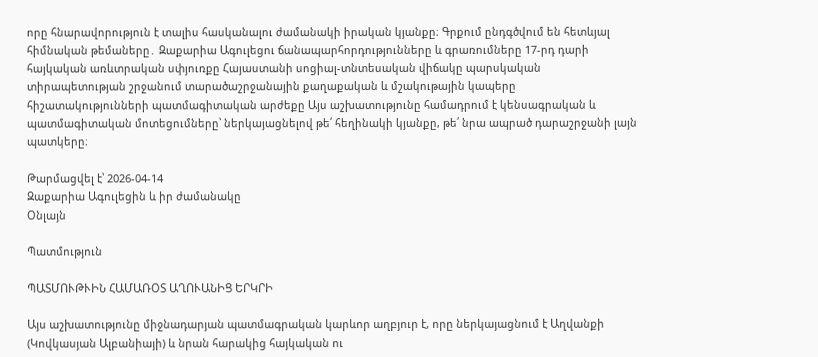որը հնարավորություն է տալիս հասկանալու ժամանակի իրական կյանքը։ Գրքում ընդգծվում են հետևյալ հիմնական թեմաները․ Զաքարիա Ագուլեցու ճանապարհորդությունները և գրառումները 17-րդ դարի հայկական առևտրական սփյուռքը Հայաստանի սոցիալ-տնտեսական վիճակը պարսկական տիրապետության շրջանում տարածաշրջանային քաղաքական և մշակութային կապերը հիշատակությունների պատմագիտական արժեքը Այս աշխատությունը համադրում է կենսագրական և պատմագիտական մոտեցումները՝ ներկայացնելով թե՛ հեղինակի կյանքը, թե՛ նրա ապրած դարաշրջանի լայն պատկերը։

Թարմացվել է՝ 2026-04-14
Զաքարիա Ագուլեցին և իր ժամանակը
Օնլայն

Պատմություն

ՊԱՏՄՈՒԹՒԻՆ ՀԱՄԱՌՕՏ ԱՂՈՒԱՆԻՑ ԵՐԿՐԻ

Այս աշխատությունը միջնադարյան պատմագրական կարևոր աղբյուր է, որը ներկայացնում է Աղվանքի (Կովկասյան Ալբանիայի) և նրան հարակից հայկական ու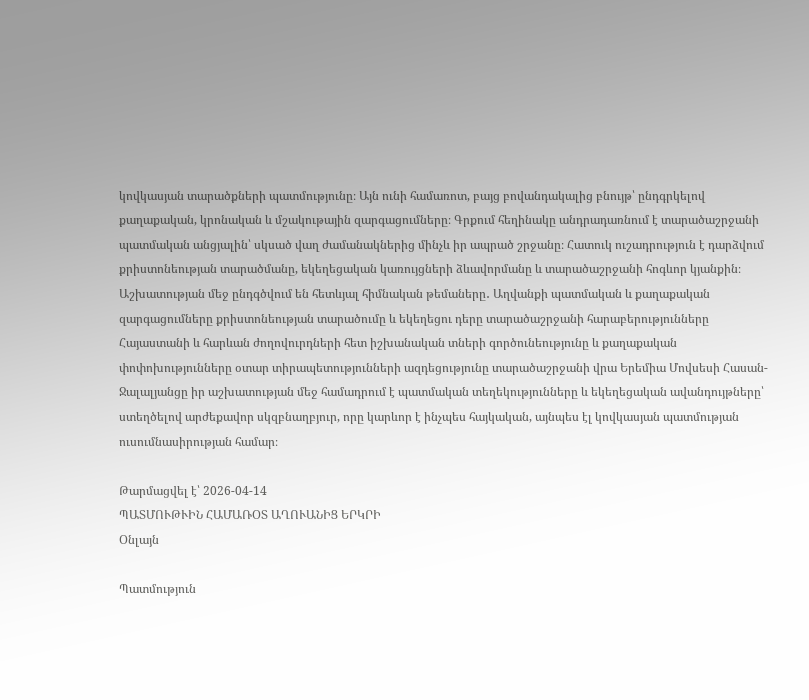կովկասյան տարածքների պատմությունը։ Այն ունի համառոտ, բայց բովանդակալից բնույթ՝ ընդգրկելով քաղաքական, կրոնական և մշակութային զարգացումները։ Գրքում հեղինակը անդրադառնում է տարածաշրջանի պատմական անցյալին՝ սկսած վաղ ժամանակներից մինչև իր ապրած շրջանը։ Հատուկ ուշադրություն է դարձվում քրիստոնեության տարածմանը, եկեղեցական կառույցների ձևավորմանը և տարածաշրջանի հոգևոր կյանքին։ Աշխատության մեջ ընդգծվում են հետևյալ հիմնական թեմաները․ Աղվանքի պատմական և քաղաքական զարգացումները քրիստոնեության տարածումը և եկեղեցու դերը տարածաշրջանի հարաբերությունները Հայաստանի և հարևան ժողովուրդների հետ իշխանական տների գործունեությունը և քաղաքական փոփոխությունները օտար տիրապետությունների ազդեցությունը տարածաշրջանի վրա Երեմիա Մովսեսի Հասան-Ջալալյանցը իր աշխատության մեջ համադրում է պատմական տեղեկությունները և եկեղեցական ավանդույթները՝ ստեղծելով արժեքավոր սկզբնաղբյուր, որը կարևոր է ինչպես հայկական, այնպես էլ կովկասյան պատմության ուսումնասիրության համար։

Թարմացվել է՝ 2026-04-14
ՊԱՏՄՈՒԹՒԻՆ ՀԱՄԱՌՕՏ ԱՂՈՒԱՆԻՑ ԵՐԿՐԻ
Օնլայն

Պատմություն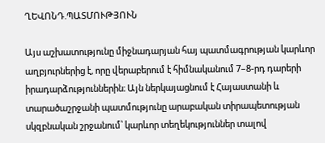ՂԵՎՈՆԴ.ՊԱՏՄՈՒԹՅՈՒՆ

Այս աշխատությունը միջնադարյան հայ պատմագրության կարևոր աղբյուրներից է, որը վերաբերում է հիմնականում 7–8-րդ դարերի իրադարձություններին։ Այն ներկայացնում է Հայաստանի և տարածաշրջանի պատմությունը արաբական տիրապետության սկզբնական շրջանում՝ կարևոր տեղեկություններ տալով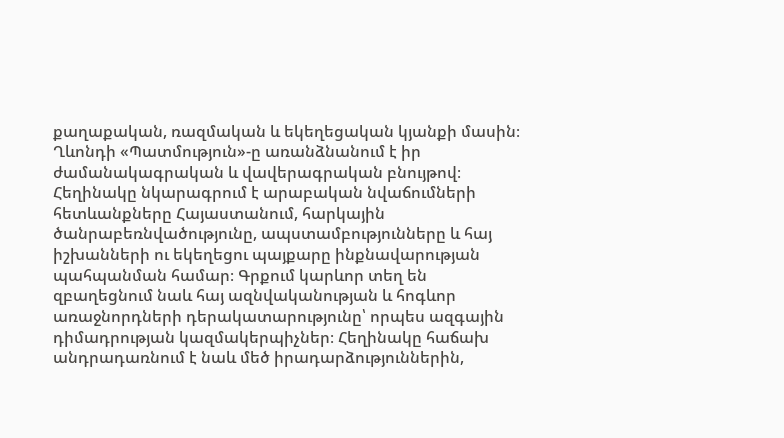քաղաքական, ռազմական և եկեղեցական կյանքի մասին։ Ղևոնդի «Պատմություն»-ը առանձնանում է իր ժամանակագրական և վավերագրական բնույթով։ Հեղինակը նկարագրում է արաբական նվաճումների հետևանքները Հայաստանում, հարկային ծանրաբեռնվածությունը, ապստամբությունները և հայ իշխանների ու եկեղեցու պայքարը ինքնավարության պահպանման համար։ Գրքում կարևոր տեղ են զբաղեցնում նաև հայ ազնվականության և հոգևոր առաջնորդների դերակատարությունը՝ որպես ազգային դիմադրության կազմակերպիչներ։ Հեղինակը հաճախ անդրադառնում է նաև մեծ իրադարձություններին,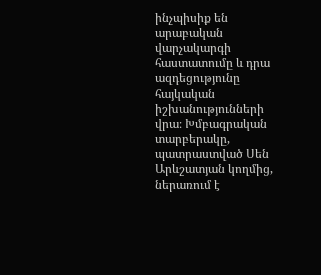ինչպիսիք են արաբական վարչակարգի հաստատումը և դրա ազդեցությունը հայկական իշխանությունների վրա։ Խմբագրական տարբերակը, պատրաստված Սեն Արևշատյան կողմից, ներառում է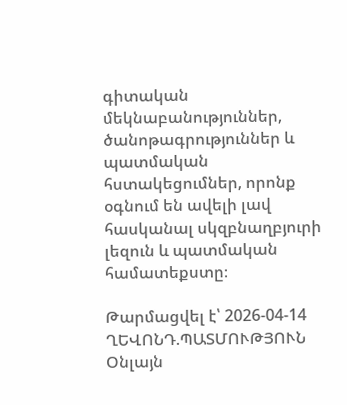գիտական մեկնաբանություններ, ծանոթագրություններ և պատմական հստակեցումներ, որոնք օգնում են ավելի լավ հասկանալ սկզբնաղբյուրի լեզուն և պատմական համատեքստը։

Թարմացվել է՝ 2026-04-14
ՂԵՎՈՆԴ.ՊԱՏՄՈՒԹՅՈՒՆ
Օնլայն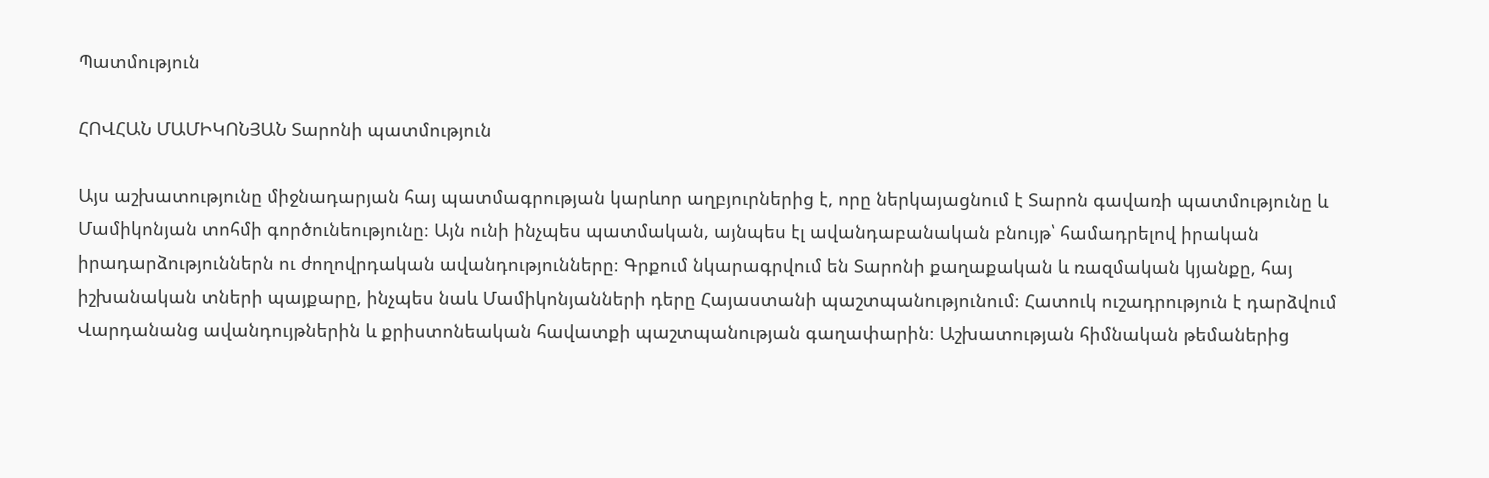Պատմություն

ՀՈՎՀԱՆ ՄԱՄԻԿՈՆՅԱՆ Տարոնի պատմություն

Այս աշխատությունը միջնադարյան հայ պատմագրության կարևոր աղբյուրներից է, որը ներկայացնում է Տարոն գավառի պատմությունը և Մամիկոնյան տոհմի գործունեությունը։ Այն ունի ինչպես պատմական, այնպես էլ ավանդաբանական բնույթ՝ համադրելով իրական իրադարձություններն ու ժողովրդական ավանդությունները։ Գրքում նկարագրվում են Տարոնի քաղաքական և ռազմական կյանքը, հայ իշխանական տների պայքարը, ինչպես նաև Մամիկոնյանների դերը Հայաստանի պաշտպանությունում։ Հատուկ ուշադրություն է դարձվում Վարդանանց ավանդույթներին և քրիստոնեական հավատքի պաշտպանության գաղափարին։ Աշխատության հիմնական թեմաներից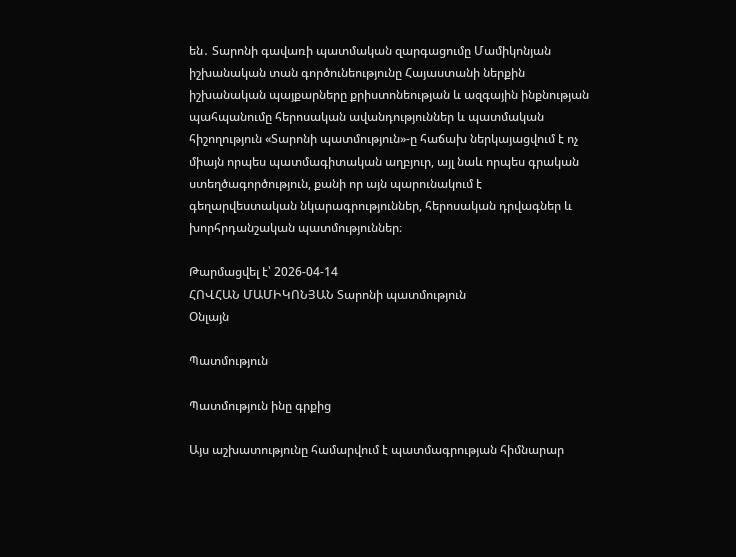են․ Տարոնի գավառի պատմական զարգացումը Մամիկոնյան իշխանական տան գործունեությունը Հայաստանի ներքին իշխանական պայքարները քրիստոնեության և ազգային ինքնության պահպանումը հերոսական ավանդություններ և պատմական հիշողություն «Տարոնի պատմություն»-ը հաճախ ներկայացվում է ոչ միայն որպես պատմագիտական աղբյուր, այլ նաև որպես գրական ստեղծագործություն, քանի որ այն պարունակում է գեղարվեստական նկարագրություններ, հերոսական դրվագներ և խորհրդանշական պատմություններ։

Թարմացվել է՝ 2026-04-14
ՀՈՎՀԱՆ ՄԱՄԻԿՈՆՅԱՆ Տարոնի պատմություն
Օնլայն

Պատմություն

Պատմություն ինը գրքից

Այս աշխատությունը համարվում է պատմագրության հիմնարար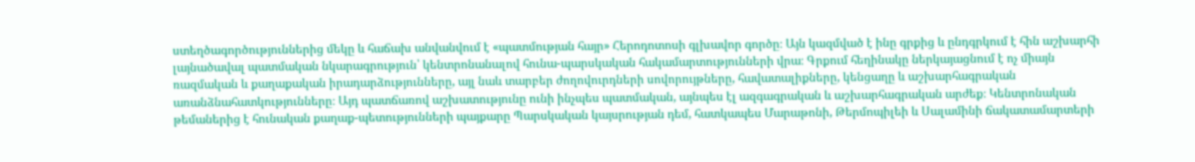ստեղծագործություններից մեկը և հաճախ անվանվում է «պատմության հայր» Հերոդոտոսի գլխավոր գործը։ Այն կազմված է ինը գրքից և ընդգրկում է հին աշխարհի լայնածավալ պատմական նկարագրություն՝ կենտրոնանալով հունա-պարսկական հակամարտությունների վրա։ Գրքում հեղինակը ներկայացնում է ոչ միայն ռազմական և քաղաքական իրադարձությունները, այլ նաև տարբեր ժողովուրդների սովորույթները, հավատալիքները, կենցաղը և աշխարհագրական առանձնահատկությունները։ Այդ պատճառով աշխատությունը ունի ինչպես պատմական, այնպես էլ ազգագրական և աշխարհագրական արժեք։ Կենտրոնական թեմաներից է հունական քաղաք-պետությունների պայքարը Պարսկական կայսրության դեմ, հատկապես Մարաթոնի, Թերմոպիլեի և Սալամինի ճակատամարտերի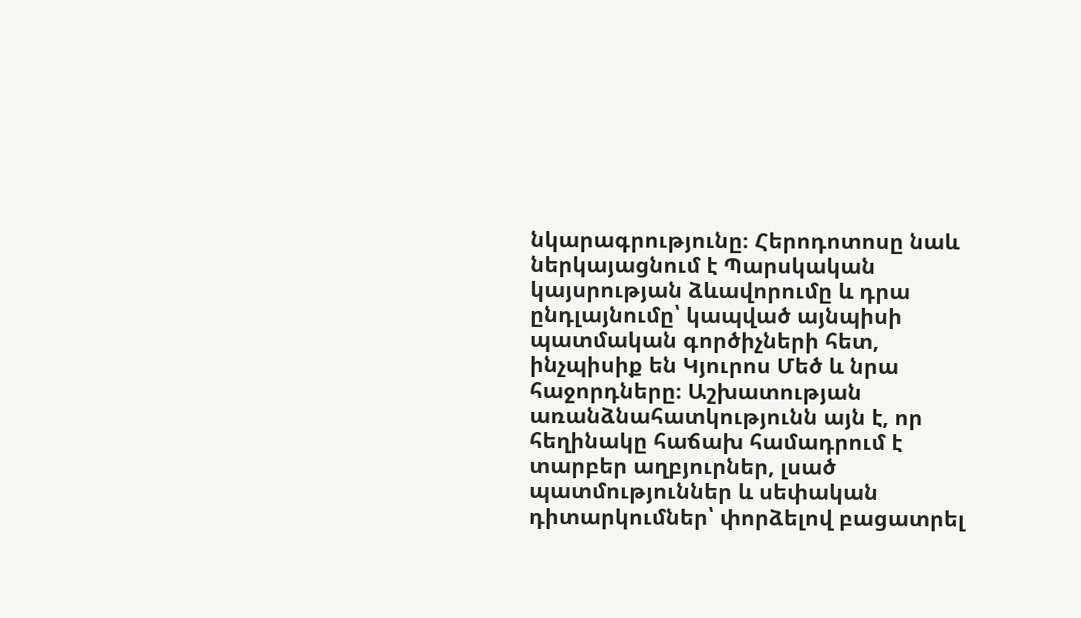նկարագրությունը։ Հերոդոտոսը նաև ներկայացնում է Պարսկական կայսրության ձևավորումը և դրա ընդլայնումը՝ կապված այնպիսի պատմական գործիչների հետ, ինչպիսիք են Կյուրոս Մեծ և նրա հաջորդները։ Աշխատության առանձնահատկությունն այն է, որ հեղինակը հաճախ համադրում է տարբեր աղբյուրներ, լսած պատմություններ և սեփական դիտարկումներ՝ փորձելով բացատրել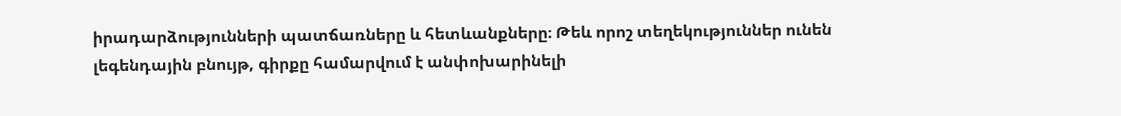իրադարձությունների պատճառները և հետևանքները։ Թեև որոշ տեղեկություններ ունեն լեգենդային բնույթ, գիրքը համարվում է անփոխարինելի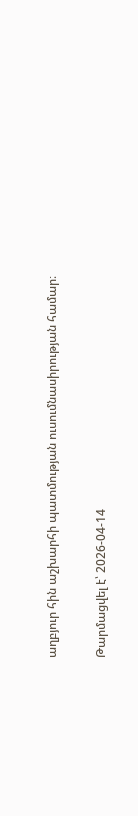աղբյուր հին աշխարհի պատմության ուսումնասիրության համար։

Թարմացվել է՝ 2026-04-14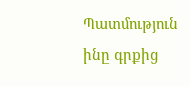Պատմություն ինը գրքից